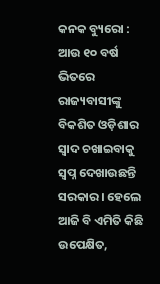କନକ ବ୍ୟୁରୋ : ଆଉ ୧୦ ବର୍ଷ ଭିତରେ ରାଜ୍ୟବାସୀଙ୍କୁ ବିକଶିତ ଓଡ଼ିଶାର ସ୍ବାଦ ଚଖାଇବାକୁ ସ୍ବପ୍ନ ଦେଖାଉଛନ୍ତି ସରକାର। ହେଲେ ଆଜି ବି ଏମିତି କିଛି ଉପେକ୍ଷିତ,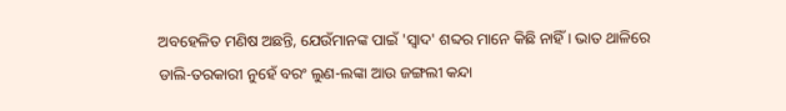ଅବହେଳିତ ମଣିଷ ଅଛନ୍ତି, ଯେଉଁମାନଙ୍କ ପାଇଁ 'ସ୍ୱାଦ' ଶବ୍ଦର ମାନେ କିଛି ନାହିଁ । ଭାତ ଥାଳିରେ ଡାଲି-ତରକାରୀ ନୁହେଁ ବରଂ ଲୁଣ-ଲଙ୍କା ଆଉ ଜଙ୍ଗଲୀ କନ୍ଦା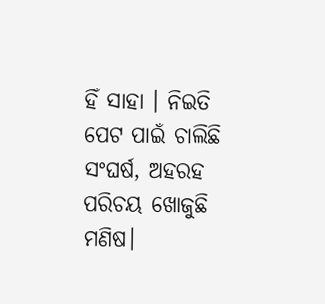ହିଁ ସାହା । ନିଇତି ପେଟ ପାଇଁ ଚାଲିଛି ସଂଘର୍ଷ, ଅହରହ ପରିଚୟ ଖୋଜୁଛି ମଣିଷ।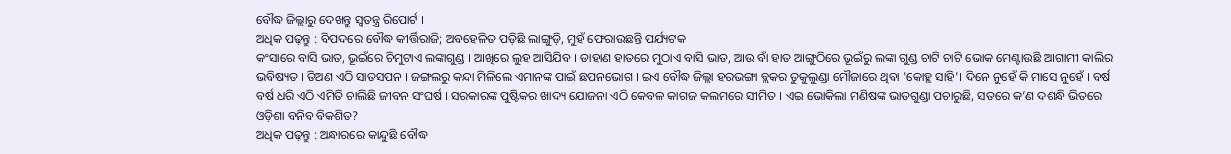ବୌଦ୍ଧ ଜିଲ୍ଲାରୁ ଦେଖନ୍ତୁ ସ୍ୱତନ୍ତ୍ର ରିପୋର୍ଟ ।
ଅଧିକ ପଢ଼ନ୍ତୁ : ବିପଦରେ ବୌଦ୍ଧ କୀର୍ତ୍ତିରାଜି; ଅବହେଳିତ ପଡ଼ିଛି ଲାଙ୍ଗୁଡ଼ି, ମୁହଁ ଫେରାଉଛନ୍ତି ପର୍ଯ୍ୟଟକ
କଂସାରେ ବାସି ଭାତ, ଭୂଇଁରେ ଚିମୁଟାଏ ଲଙ୍କାଗୁଣ୍ଡ । ଆଖିରେ ଲୁହ ଆସିଯିବ । ଡାହାଣ ହାତରେ ମୁଠାଏ ବାସି ଭାତ, ଆଉ ବାଁ ହାତ ଆଙ୍ଗୁଠିରେ ଭୂଇଁରୁ ଲଙ୍କା ଗୁଣ୍ଡ ଚାଟି ଚାଟି ଭୋକ ମେଣ୍ଟାଉଛି ଆଗାମୀ କାଲିର ଭବିଷ୍ୟତ । ତିଅଣ ଏଠି ସାତସପନ । ଜଙ୍ଗଲରୁ କନ୍ଦା ମିଳିଲେ ଏମାନଙ୍କ ପାଇଁ ଛପନଭୋଗ । ଇଏ ବୌଦ୍ଧ ଜିଲ୍ଲା ହରଭଙ୍ଗା ବ୍ଲକର ତୁକୁଲୁଣ୍ଡା ମୌଜାରେ ଥିବା 'କୋହ୍ଲ ସାହି'। ଦିନେ ନୁହେଁ କି ମାସେ ନୁହେଁ । ବର୍ଷ ବର୍ଷ ଧରି ଏଠି ଏମିତି ଚାଲିଛି ଜୀବନ ସଂଘର୍ଷ । ସରକାରଙ୍କ ପୁଷ୍ଟିକର ଖାଦ୍ୟ ଯୋଜନା ଏଠି କେବଳ କାଗଜ କଲମରେ ସୀମିତ । ଏଇ ଭୋକିଲା ମଣିଷଙ୍କ ଭାତଗୁଣ୍ଡା ପଚାରୁଛି, ସତରେ କ’ଣ ଦଶନ୍ଧି ଭିତରେ ଓଡ଼ିଶା ବନିବ ବିକଶିତ?
ଅଧିକ ପଢ଼ନ୍ତୁ : ଅନ୍ଧାରରେ କାନ୍ଦୁଛି ବୌଦ୍ଧ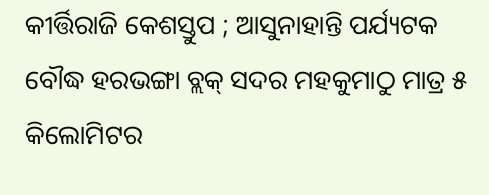କୀର୍ତ୍ତିରାଜି କେଶସ୍ତୁପ ; ଆସୁନାହାନ୍ତି ପର୍ଯ୍ୟଟକ
ବୌଦ୍ଧ ହରଭଙ୍ଗା ବ୍ଲକ୍ ସଦର ମହକୁମାଠୁ ମାତ୍ର ୫ କିଲୋମିଟର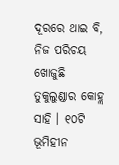ଦୂରରେ ଥାଇ ବି, ନିଜ ପରିଚୟ ଖୋଜୁଛି ତୁକୁଲୁଣ୍ଡାର କୋହ୍ଲ ସାହି । ୧୦ଟି ଭୂମିହୀନ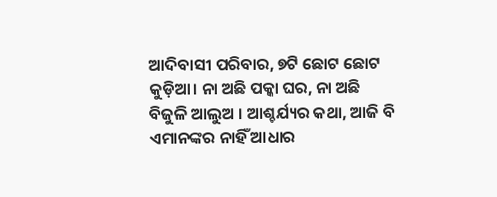ଆଦିବାସୀ ପରିବାର, ୭ଟି ଛୋଟ ଛୋଟ କୁଡ଼ିଆ। ନା ଅଛି ପକ୍କା ଘର, ନା ଅଛି ବିଜୁଳି ଆଲୁଅ । ଆଶ୍ଚର୍ଯ୍ୟର କଥା, ଆଜି ବି ଏମାନଙ୍କର ନାହିଁ ଆଧାର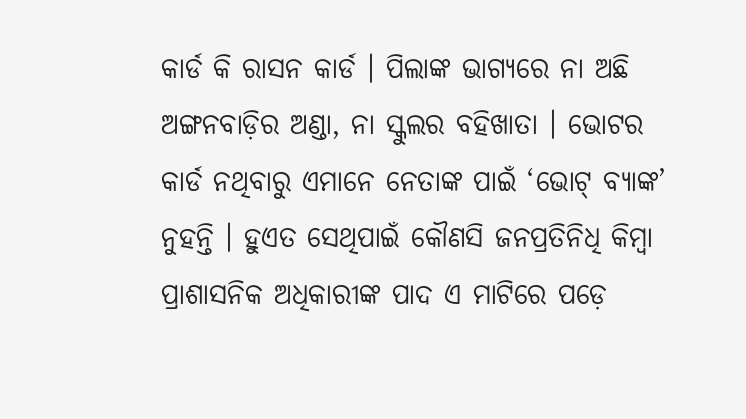କାର୍ଡ କି ରାସନ କାର୍ଡ । ପିଲାଙ୍କ ଭାଗ୍ୟରେ ନା ଅଛି ଅଙ୍ଗନବାଡ଼ିର ଅଣ୍ଡା, ନା ସ୍କୁଲର ବହିଖାତା । ଭୋଟର କାର୍ଡ ନଥିବାରୁ ଏମାନେ ନେତାଙ୍କ ପାଇଁ ‘ଭୋଟ୍ ବ୍ୟାଙ୍କ’ ନୁହନ୍ତି । ହୁଏତ ସେଥିପାଇଁ କୌଣସି ଜନପ୍ରତିନିଧି କିମ୍ବା ପ୍ରାଶାସନିକ ଅଧିକାରୀଙ୍କ ପାଦ ଏ ମାଟିରେ ପଡ଼େ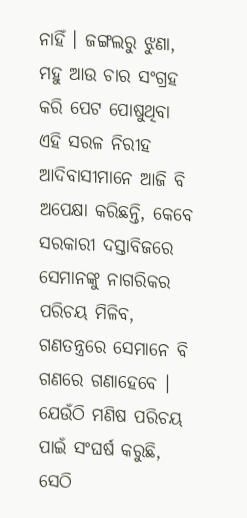ନାହିଁ । ଜଙ୍ଗଲରୁ ଝୁଣା, ମହୁ ଆଉ ଚାର ସଂଗ୍ରହ କରି ପେଟ ପୋଷୁଥିବା ଏହି ସରଳ ନିରୀହ ଆଦିବାସୀମାନେ ଆଜି ବି ଅପେକ୍ଷା କରିଛନ୍ତି, କେବେ ସରକାରୀ ଦସ୍ତାବିଜରେ ସେମାନଙ୍କୁ ନାଗରିକର ପରିଚୟ ମିଳିବ, ଗଣତନ୍ତ୍ରରେ ସେମାନେ ବି ଗଣରେ ଗଣାହେବେ । ଯେଉଁଠି ମଣିଷ ପରିଚୟ ପାଇଁ ସଂଘର୍ଷ କରୁଛି, ସେଠି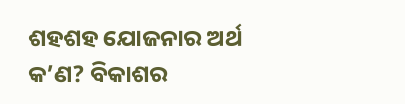ଶହଶହ ଯୋଜନାର ଅର୍ଥ କ’ଣ? ବିକାଶର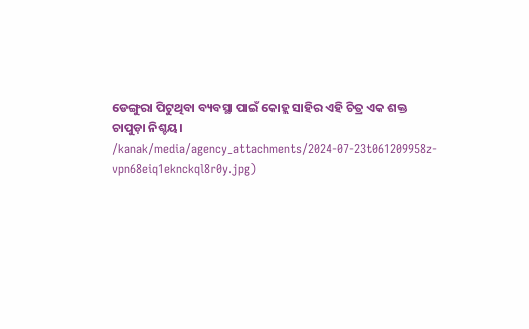ଡେଙ୍ଗୁରା ପିଟୁଥିବା ବ୍ୟବସ୍ଥା ପାଇଁ କୋହ୍ଲ ସାହିର ଏହି ଚିତ୍ର ଏକ ଶକ୍ତ ଚାପୁଡ଼ା ନିଶ୍ଚୟ।
/kanak/media/agency_attachments/2024-07-23t061209958z-vpn68eiq1eknckql8r0y.jpg)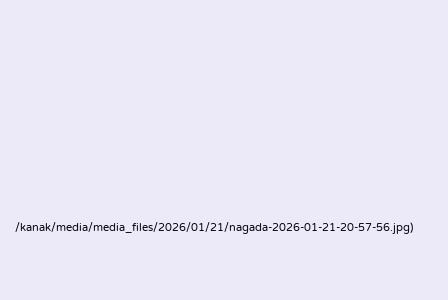/kanak/media/media_files/2026/01/21/nagada-2026-01-21-20-57-56.jpg)